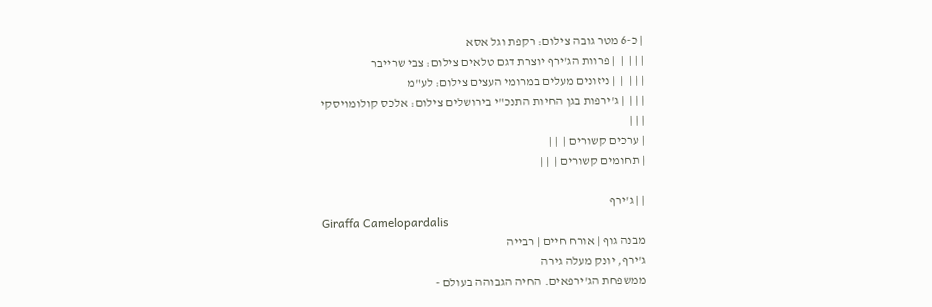| כ-6 מטר גובה צילום: רקפת וגל אסא
| | |  |  | פרוות הג'ירף יוצרת דגם טלאים צילום: צבי שרייבר
| | |  |  | ניזונים מעלים במרומי העצים צילום: לע"מ
| | |  | ג'ירפות בגן החיות התנכ"י בירושלים צילום: אלכס קולומויסקי
| | |
| ערכים קשורים |  | |
| תחומים קשורים |  | |

| | ג'ירף
Giraffa Camelopardalis
מבנה גוף | אורח חיים | רבייה
ג'ירף, יונק מעלה גירה
ממשפחת הג'ירפאים. החיה הגבוהה בעולם -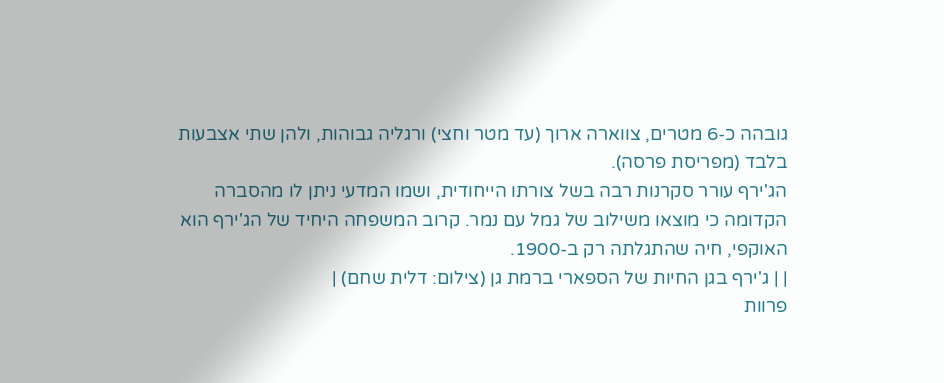גובהה כ-6 מטרים, צווארה ארוך (עד מטר וחצי) ורגליה גבוהות, ולהן שתי אצבעות בלבד (מפריסת פרסה).
הג'ירף עורר סקרנות רבה בשל צורתו הייחודית, ושמו המדעי ניתן לו מהסברה הקדומה כי מוצאו משילוב של גמל עם נמר. קרוב המשפחה היחיד של הג'ירף הוא האוקפי, חיה שהתגלתה רק ב-1900.
| | ג'ירף בגן החיות של הספארי ברמת גן (צילום: דלית שחם) |
פרוות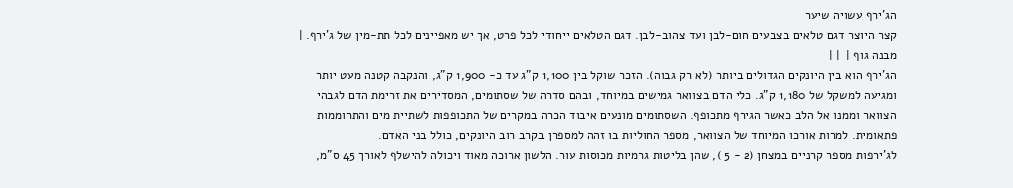הג'ירף עשויה שיער
קצר היוצר דגם טלאים בצבעים חום-לבן ועד צהוב-לבן. דגם הטלאים ייחודי לכל פרט, אך יש מאפיינים לכל תת-מין של ג'ירף. | מבנה גוף |  | |
הג'ירף הוא בין היונקים הגדולים ביותר (לא רק גבוה). הזכר שוקל בין 1,100 ק"ג עד כ- 1,900 ק"ג, והנקבה קטנה מעט יותר ומגיעה למשקל של 1,180 ק"ג. כלי הדם בצוואר גמישים במיוחד, ובהם סדרה של שסתומים, המסדירים את זרימת הדם לגבהי הצוואר וממנו אל הלב כאשר הגירף מתכופף. השסתומים מונעים איבוד הכרה במקרים של התכופפות לשתיית מים והתרוממות פתאומית. למרות אורכו המיוחד של הצוואר, מספר החוליות בו זהה למספרן בקרב רוב היונקים, כולל בני האדם.
לג'ירפות מספר קרניים במצחן (2 - 5 ), שהן בליטות גרמיות מכוסות עור. הלשון ארוכה מאוד ויכולה להישלף לאורך 45 ס"מ,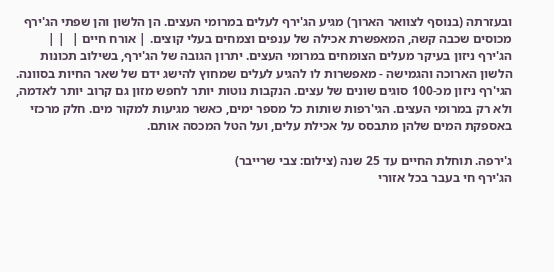ובעזרתה (בנוסף לצוואר הארוך) מגיע הג'ירף לעלים במרומי העצים. הן הלשון והן שפתי הג'ירף מכוסים שכבה קשה, המאפשרת אכילה של ענפים וצמחים בעלי קוצים. | אורח חיים |  | |
הג'ירף ניזון בעיקר מעלים הצומחים במרומי העצים. יתרון הגובה של הג'ירף, בשילוב תכונות הלשון הארוכה והגמישה - מאפשרות לו להגיע לעלים שמחוץ להישג ידם של שאר החיות בסוונה.
הגי'רף ניזון מכ-100 סוגים שונים של עצים. הנקבות נוטות יותר לחפש מזון גם קרוב יותר לאדמה, ולא רק במרומי העצים. הגי'רפות שותות כל מספר ימים, כאשר מגיעות למקור מים. חלק מרכזי באספקת המים שלהן מתבסס על אכילת עלים, ועל הטל המכסה אותם.

ג'ירפה. תוחלת החיים עד 25 שנה (צילום: צבי שרייבר)
הג'ירף חי בעבר בכל אזורי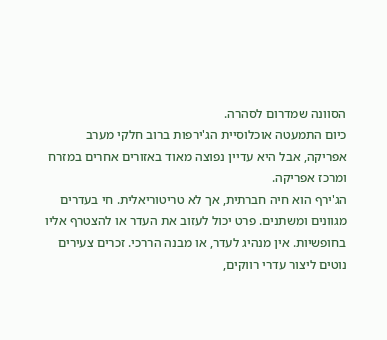הסוונה שמדרום לסהרה.
כיום התמעטה אוכלוסיית הג'ירפות ברוב חלקי מערב אפריקה, אבל היא עדיין נפוצה מאוד באזורים אחרים במזרח ומרכז אפריקה.
הג'ירף הוא חיה חברתית, אך לא טריטוריאלית. חי בעדרים מגוונים ומשתנים. פרט יכול לעזוב את העדר או להצטרף אליו בחופשיות. אין מנהיג לעדר, או מבנה הררכי. זכרים צעירים נוטים ליצור עדרי רווקים,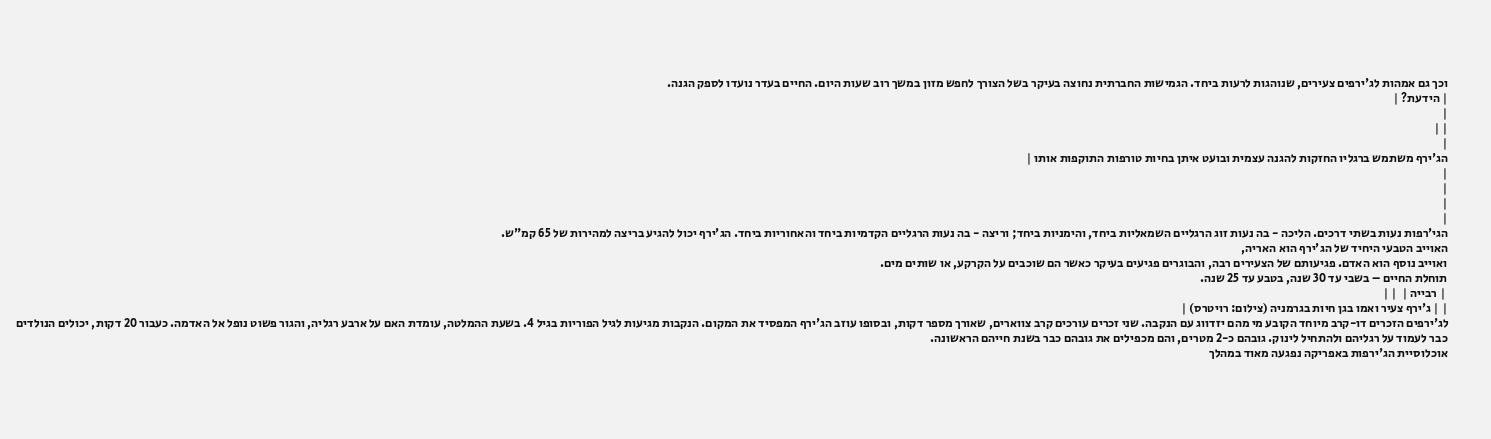וכך גם אמהות לג'ירפים צעירים, שנוהגות לרעות ביחד. הגמישות החברתית נחוצה בעיקר בשל הצורך לחפש מזון במשך רוב שעות היום. החיים בעדר נועדו לספק הגנה.
| הידעת? |
|
| |
|
הג'ירף משתמש ברגליו החזקות להגנה עצמית ובועט איתן בחיות טורפות התוקפות אותו |
|
|
|
|
הגי'רפות נעות בשתי דרכים. הליכה - בה נעות זוג הרגליים השמאליות ביחד, והימניות ביחד; וריצה - בה נעות הרגליים הקדמיות ביחד והאחוריות ביחד. הג'ירף יכול להגיע בריצה למהירות של 65 קמ"ש.
האוייב הטבעי היחיד של הג'ירף הוא האריה,
ואוייב נוסף הוא האדם. פגיעותם של הצעירים רבה, והבוגרים פגיעים בעיקר כאשר הם שוכבים על הקרקע, או שותים מים.
תוחלת החיים – בשבי עד 30 שנה, בטבע עד 25 שנה.
 | רבייה |  | |
| | ג'ירף צעיר ואמו בגן חיות בגרמניה (צילום: רויטרס) |
לג'ירפים הזכרים דו-קרב מיוחד הקובע מי מהם יזדווג עם הנקבה. שני זכרים עורכים קרב צווארים, שאורך מספר דקות, ובסופו עוזב הג'ירף המפסיד את המקום. הנקבות מגיעות לגיל הפוריות בגיל 4. בשעת ההמלטה, עומדת האם על ארבע רגליה, והגור פשוט נופל אל האדמה. כעבור 20 דקות, יכולים הנולדים כבר לעמוד על רגליהם ולהתחיל לינוק. גובהם כ-2 מטרים, והם מכפילים את גובהם כבר בשנת חייהם הראשונה.
אוכלוסיית הג'ירפות באפריקה נפגעה מאוד במהלך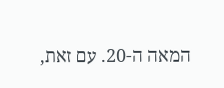המאה ה-20. עם זאת,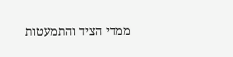ממדי הציד והתמעטות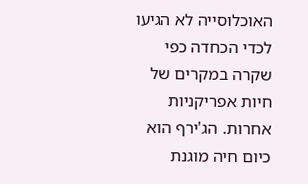האוכלוסייה לא הגיעו לכדי הכחדה כפי שקרה במקרים של חיות אפריקניות אחרות. הג'ירף הוא כיום חיה מוגנת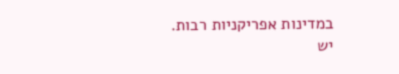במדינות אפריקניות רבות.
יש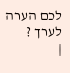לכם הערה לערך ?
|